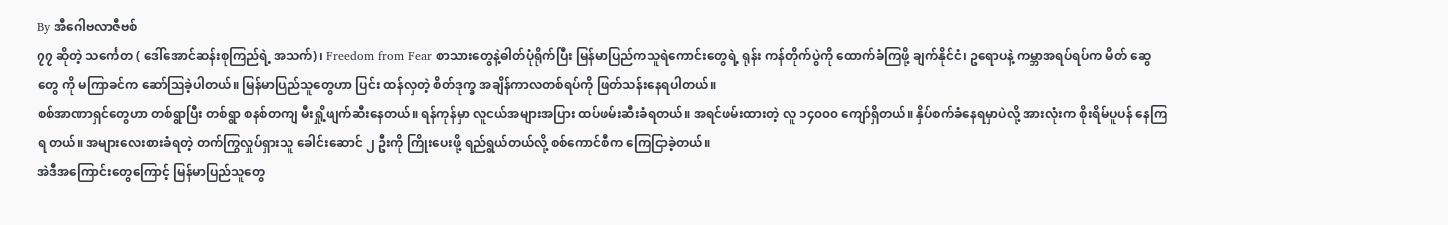By အီဂေါဗလာဇီဗစ်
၇၇ ဆိုတဲ့ သင်္ကေတ ( ဒေါ်အောင်ဆန်းစုကြည်ရဲ့ အသက်)၊ Freedom from Fear စာသားတွေနဲ့ဓါတ်ပုံရိုက်ပြီး မြန်မာပြည်ကသူရဲကောင်းတွေရဲ့ ရုန်း ကန်တိုက်ပွဲကို ထောက်ခံကြဖို့ ချက်နိုင်ငံ၊ ဥရောပနဲ့ ကမ္ဘာအရပ်ရပ်က မိတ် ဆွေ တွေ ကို မကြာခင်က ဆော်ဩခဲ့ပါတယ်။ မြန်မာပြည်သူတွေဟာ ပြင်း ထန်လှတဲ့ စိတ်ဒုက္ခ အချိန်ကာလတစ်ရပ်ကို ဖြတ်သန်းနေရပါတယ်။
စစ်အာဏာရှင်တွေဟာ တစ်ရွာပြီး တစ်ရွာ စနစ်တကျ မီးရှို့ဖျက်ဆီးနေတယ်။ ရန်ကုန်မှာ လူငယ်အများအပြား ထပ်ဖမ်းဆီးခံရတယ်။ အရင်ဖမ်းထားတဲ့ လူ ၁၄၀၀၀ ကျော်ရှိတယ်။ နှိပ်စက်ခံနေရမှာပဲလို့ အားလုံးက စိုးရိမ်ပူပန် နေကြရ တယ်။ အများလေးစားခံရတဲ့ တက်ကြွလှုပ်ရှားသူ ခေါင်းဆောင် ၂ ဦးကို ကြိုးပေးဖို့ ရည်ရွယ်တယ်လို့ စစ်ကောင်စီက ကြေငြာခဲ့တယ်။
အဲဒီအကြောင်းတွေကြောင့် မြန်မာပြည်သူတွေ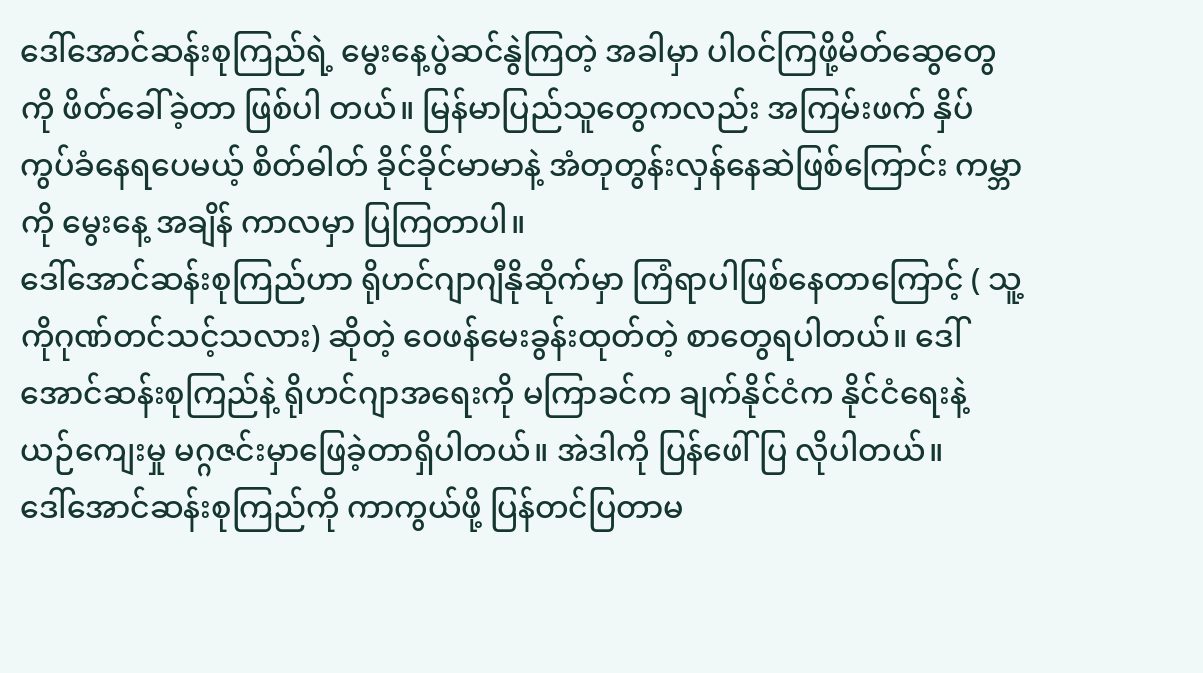ဒေါ်အောင်ဆန်းစုကြည်ရဲ့ မွေးနေ့ပွဲဆင်နွဲကြတဲ့ အခါမှာ ပါဝင်ကြဖို့မိတ်ဆွေတွေကို ဖိတ်ခေါ်ခဲ့တာ ဖြစ်ပါ တယ်။ မြန်မာပြည်သူတွေကလည်း အကြမ်းဖက် နှိပ်ကွပ်ခံနေရပေမယ့် စိတ်ဓါတ် ခိုင်ခိုင်မာမာနဲ့ အံတုတွန်းလှန်နေဆဲဖြစ်ကြောင်း ကမ္ဘာကို မွေးနေ့ အချိန် ကာလမှာ ပြကြတာပါ။
ဒေါ်အောင်ဆန်းစုကြည်ဟာ ရိုဟင်ဂျာဂျီနိုဆိုက်မှာ ကြံရာပါဖြစ်နေတာကြောင့် ( သူ့ကိုဂုဏ်တင်သင့်သလား) ဆိုတဲ့ ဝေဖန်မေးခွန်းထုတ်တဲ့ စာတွေရပါတယ်။ ဒေါ်အောင်ဆန်းစုကြည်နဲ့ ရိုဟင်ဂျာအရေးကို မကြာခင်က ချက်နိုင်ငံက နိုင်ငံရေးနဲ့ ယဉ်ကျေးမှု မဂ္ဂဇင်းမှာဖြေခဲ့တာရှိပါတယ်။ အဲဒါကို ပြန်ဖေါ်ပြ လိုပါတယ်။
ဒေါ်အောင်ဆန်းစုကြည်ကို ကာကွယ်ဖို့ ပြန်တင်ပြတာမ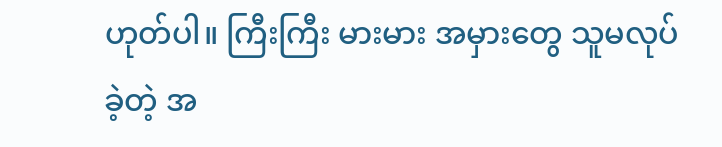ဟုတ်ပါ။ ကြီးကြီး မားမား အမှားတွေ သူမလုပ်ခဲ့တဲ့ အ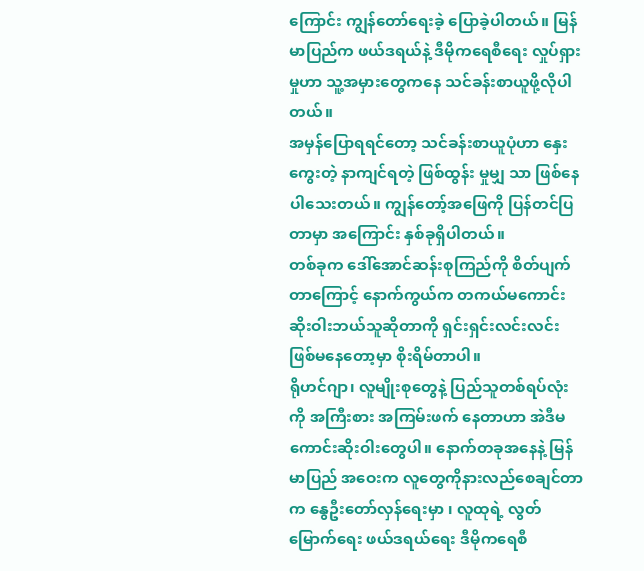ကြောင်း ကျွန်တော်ရေးခဲ့ ပြောခဲ့ပါတယ်။ မြန်မာပြည်က ဖယ်ဒရယ်နဲ့ ဒီမိုကရေစီရေး လှုပ်ရှားမှုဟာ သူ့အမှားတွေကနေ သင်ခန်းစာယူဖို့လိုပါတယ်။
အမှန်ပြောရရင်တော့ သင်ခန်းစာယူပုံဟာ နှေးကွေးတဲ့ နာကျင်ရတဲ့ ဖြစ်ထွန်း မှုမျှ သာ ဖြစ်နေပါသေးတယ်။ ကျွန်တော့်အဖြေကို ပြန်တင်ပြတာမှာ အကြောင်း နှစ်ခုရှိပါတယ်။
တစ်ခုက ဒေါ်အောင်ဆန်းစုကြည်ကို စိတ်ပျက်တာကြောင့် နောက်ကွယ်က တကယ်မကောင်းဆိုးဝါးဘယ်သူဆိုတာကို ရှင်းရှင်းလင်းလင်းဖြစ်မနေတော့မှာ စိုးရိမ်တာပါ။
ရိုဟင်ဂျာ၊ လူမျိုးစုတွေနဲ့ ပြည်သူတစ်ရပ်လုံးကို အကြီးစား အကြမ်းဖက် နေတာဟာ အဲဒီမကောင်းဆိုးဝါးတွေပါ။ နောက်တခုအနေနဲ့ မြန်မာပြည် အဝေးက လူတွေကိုနားလည်စေချင်တာက နွေဦးတော်လှန်ရေးမှာ ၊ လူထုရဲ့ လွတ်မြောက်ရေး ဖယ်ဒရယ်ရေး ဒီမိုကရေစီ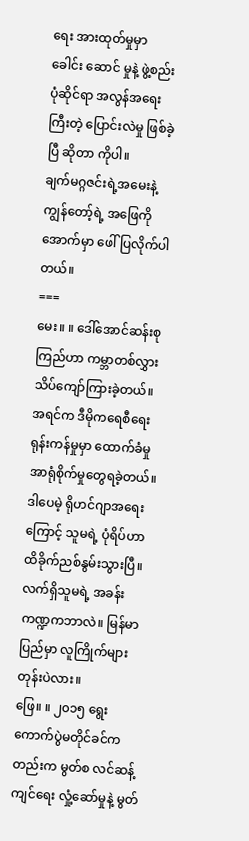ရေး အားထုတ်မှုမှာ ခေါင်း ဆောင် မှုနဲ့ ဖွဲ့စည်းပုံဆိုင်ရာ အလွန်အရေးကြီးတဲ့ ပြောင်းလဲမှု ဖြစ်ခဲ့ပြီ ဆိုတာ ကိုပါ။
ချက်မဂ္ဂဇင်းရဲ့အမေးနဲ့ ကျွန်တော့်ရဲ့ အဖြေကို အောက်မှာ ဖေါ်ပြလိုက်ပါတယ်။
===
မေး။ ။ ဒေါ်အောင်ဆန်းစုကြည်ဟာ ကမ္ဘာတစ်လွှားသိပ်ကျော်ကြားခဲ့တယ်။ အရင်က ဒီမိုကရေစီရေးရုန်းကန်မှုမှာ ထောက်ခံမှု အာရုံစိုက်မှုတွေရခဲ့တယ်။ ဒါပေမဲ့ ရိုဟင်ဂျာအရေးကြောင့် သူမရဲ့ ပုံရိပ်ဟာ ထိခိုက်ညစ်နွမ်းသွားပြီ။ လက်ရှိသူမရဲ့ အခန်းကဏ္ဍကဘာလဲ။ မြန်မာပြည်မှာ လူကြိုက်များတုန်းပဲလား။
ဖြေ။ ။ ၂၀၁၅ ရွေးကောက်ပွဲမတိုင်ခင်ကတည်းက မွတ်စ လင်ဆန့်ကျင်ရေး လှုံ့ဆော်မှုနဲ့ မွတ်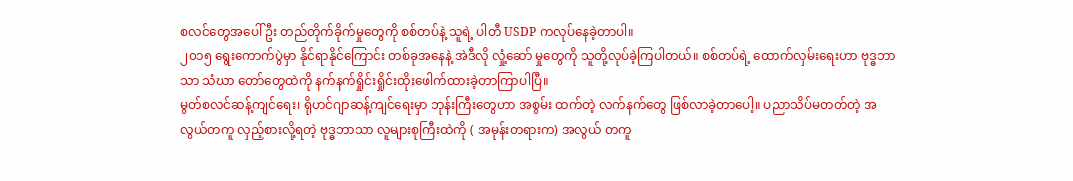စလင်တွေအပေါ် ဦး တည်တိုက်ခိုက်မှုတွေကို စစ်တပ်နဲ့ သူရဲ့ ပါတီ USDP ကလုပ်နေခဲ့တာပါ။
၂၀၁၅ ရွေးကောက်ပွဲမှာ နိုင်ရာနိုင်ကြောင်း တစ်ခုအနေနဲ့ အဲဒီလို လှုံ့ဆော် မှုတွေကို သူတို့လုပ်ခဲ့ကြပါတယ်။ စစ်တပ်ရဲ့ ထောက်လှမ်းရေးဟာ ဗုဒ္ဓဘာသာ သံဃာ တော်တွေထဲကို နက်နက်ရှိုင်းရှိုင်းထိုးဖေါက်ထားခဲ့တာကြာပါပြီ။
မွတ်စလင်ဆန့်ကျင်ရေး၊ ရိုဟင်ဂျာဆန့်ကျင်ရေးမှာ ဘုန်းကြီးတွေဟာ အစွမ်း ထက်တဲ့ လက်နက်တွေ ဖြစ်လာခဲ့တာပေါ့။ ပညာသိပ်မတတ်တဲ့ အလွယ်တကူ လှည့်စားလို့ရတဲ့ ဗုဒ္ဓဘာသာ လူများစုကြီးထဲကို ( အမုန်းတရားက) အလွယ် တကူ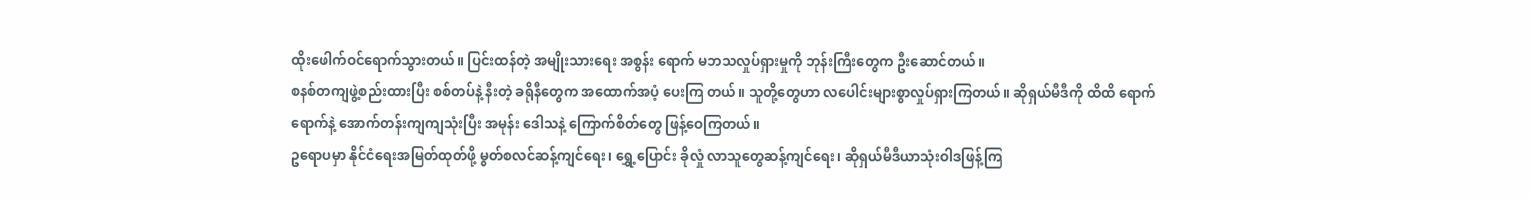ထိုးဖေါက်ဝင်ရောက်သွားတယ်။ ပြင်းထန်တဲ့ အမျိုးသားရေး အစွန်း ရောက် မဘသလှုပ်ရှားမှုကို ဘုန်းကြီးတွေက ဦးဆောင်တယ်။
စနစ်တကျဖွဲ့စည်းထားပြီး စစ်တပ်နဲ့ နီးတဲ့ ခရိုနီတွေက အထောက်အပံ့ ပေးကြ တယ်။ သူတို့တွေဟာ လပေါင်းများစွာလှုပ်ရှားကြတယ်။ ဆိုရှယ်မီဒီကို ထိထိ ရောက် ရောက်နဲ့ အောက်တန်းကျကျသုံးပြီး အမုန်း ဒေါသနဲ့ ကြောက်စိတ်တွေ ဖြန့်ဝေကြတယ်။
ဥရောပမှာ နိုင်ငံရေးအမြတ်ထုတ်ဖို့ မွတ်စလင်ဆန့်ကျင်ရေး၊ ရွှေ့ပြောင်း ခိုလှုံ လာသူတွေဆန့်ကျင်ရေး၊ ဆိုရှယ်မီဒီယာသုံးဝါဒဖြန့်ကြ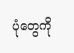ပုံတွေကို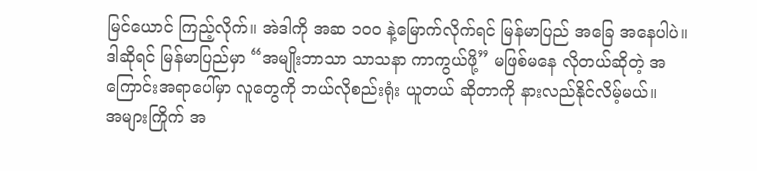မြင်ယောင် ကြည့်လိုက်။ အဲဒါကို အဆ ၁၀၀ နဲ့မြောက်လိုက်ရင် မြန်မာပြည် အခြေ အနေပါပဲ။
ဒါဆိုရင် မြန်မာပြည်မှာ “အမျိုးဘာသာ သာသနာ ကာကွယ်ဖို့” မဖြစ်မနေ လိုတယ်ဆိုတဲ့ အကြောင်းအရာပေါ်မှာ လူတွေကို ဘယ်လိုစည်းရုံး ယူတယ် ဆိုတာကို နားလည်နိုင်လိမ့်မယ်။
အများကြိုက် အ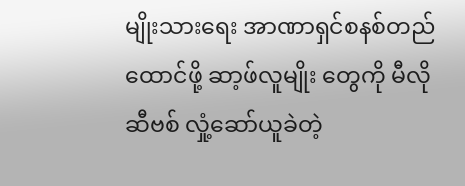မျိုးသားရေး အာဏာရှင်စနစ်တည်ထောင်ဖို့ ဆာ့ဖ်လူမျိုး တွေကို မီလိုဆီဗစ် လှုံ့ဆော်ယူခဲတဲ့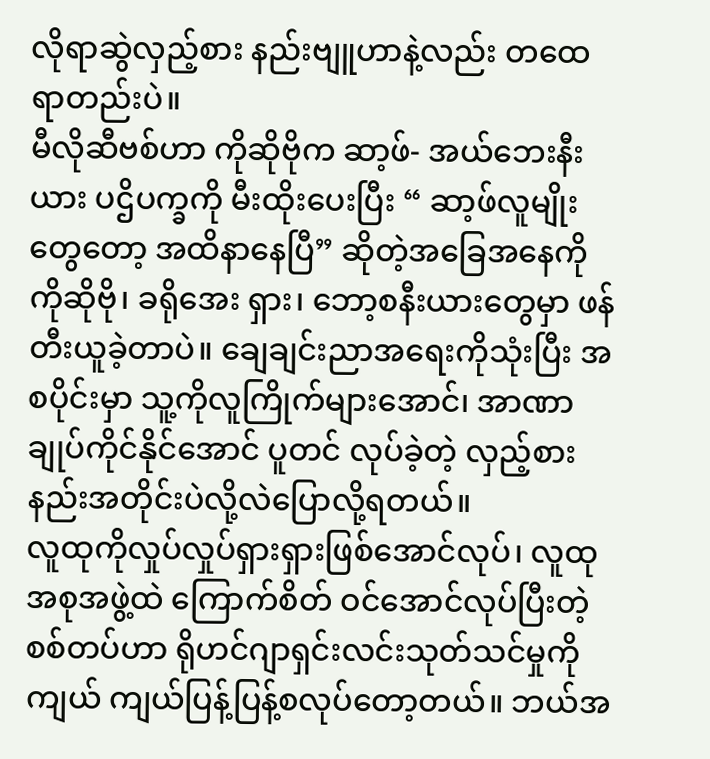လိုရာဆွဲလှည့်စား နည်းဗျူဟာနဲ့လည်း တထေရာတည်းပဲ။
မီလိုဆီဗစ်ဟာ ကိုဆိုဗိုက ဆာ့ဖ်- အယ်ဘေးနီးယား ပဌိပက္ခကို မီးထိုးပေးပြီး “ ဆာ့ဖ်လူမျိုးတွေတော့ အထိနာနေပြီ” ဆိုတဲ့အခြေအနေကို ကိုဆိုဗို၊ ခရိုအေး ရှား၊ ဘော့စနီးယားတွေမှာ ဖန်တီးယူခဲ့တာပဲ။ ချေချင်းညာအရေးကိုသုံးပြီး အစပိုင်းမှာ သူ့ကိုလူကြိုက်များအောင်၊ အာဏာချုပ်ကိုင်နိုင်အောင် ပူတင် လုပ်ခဲ့တဲ့ လှည့်စားနည်းအတိုင်းပဲလို့လဲပြောလို့ရတယ်။
လူထုကိုလှုပ်လှုပ်ရှားရှားဖြစ်အောင်လုပ်၊ လူထုအစုအဖွဲ့ထဲ ကြောက်စိတ် ဝင်အောင်လုပ်ပြီးတဲ့ စစ်တပ်ဟာ ရိုဟင်ဂျာရှင်းလင်းသုတ်သင်မှုကို ကျယ် ကျယ်ပြန့်ပြန့်စလုပ်တော့တယ်။ ဘယ်အ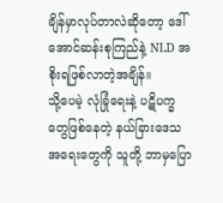ချိန်မှာလုပ်တာလဲဆိုတော့ ဒေါ်အောင်ဆန်းစုကြည်နဲ့ NLD အစိုးရဖြစ်လာတဲ့အချိန်။
သို့ပေမဲ့ လုံခြုံရေးနဲ့ ပဋိပက္ခတွေဖြစ်နေတဲ့ နယ်ခြားဒေသအရေးတွေကို သူတို့ ဘာမှပြော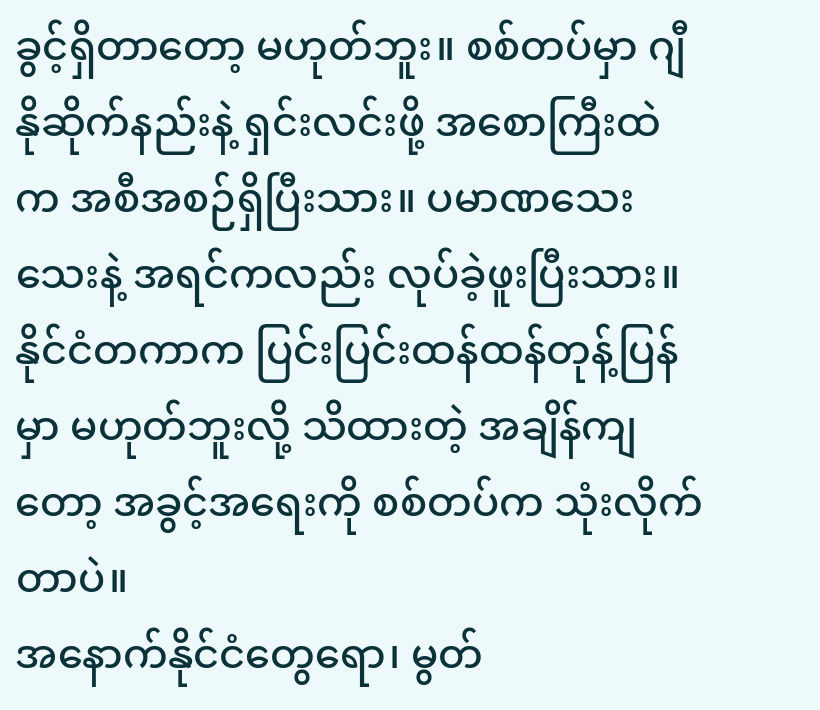ခွင့်ရှိတာတော့ မဟုတ်ဘူး။ စစ်တပ်မှာ ဂျီနိုဆိုက်နည်းနဲ့ ရှင်းလင်းဖို့ အစောကြီးထဲက အစီအစဉ်ရှိပြီးသား။ ပမာဏသေးသေးနဲ့ အရင်ကလည်း လုပ်ခဲ့ဖူးပြီးသား။ နိုင်ငံတကာက ပြင်းပြင်းထန်ထန်တုန့်ပြန်မှာ မဟုတ်ဘူးလို့ သိထားတဲ့ အချိန်ကျတော့ အခွင့်အရေးကို စစ်တပ်က သုံးလိုက်တာပဲ။
အနောက်နိုင်ငံတွေရော၊ မွတ်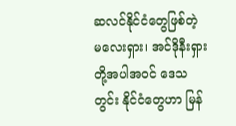ဆလင်နိုင်ငံတွေဖြစ်တဲ့ မလေးရှား၊ အင်ဒိုနီးရှား တို့အပါအဝင် ဒေသတွင်း နိုင်ငံတွေဟာ မြန်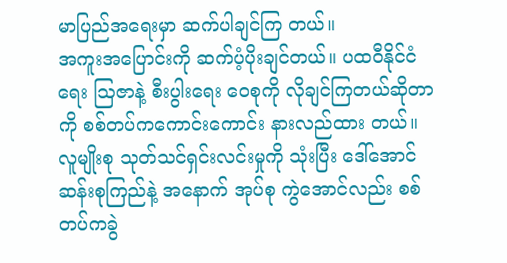မာပြည်အရေးမှာ ဆက်ပါချင်ကြ တယ်။
အကူးအပြောင်းကို ဆက်ပံ့ပိုးချင်တယ်။ ပထဝီနိုင်ငံရေး ဩဇာနဲ့ စီးပွါးရေး ဝေစုကို လိုချင်ကြတယ်ဆိုတာကို စစ်တပ်ကကောင်းကောင်း နားလည်ထား တယ်။ လူမျိုးစု သုတ်သင်ရှင်းလင်းမှုကို သုံးပြီး ဒေါ်အောင်ဆန်းစုကြည်နဲ့ အနောက် အုပ်စု ကွဲအောင်လည်း စစ်တပ်ကခွဲ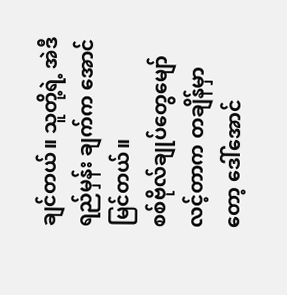ချင်တယ်။ သူတို့ရဲ့ အဲဒီရည်မှန်း ချက်က အောင်မြင်တယ်။
စစ်ဗိုလ်ချုပ်တွေမျော်လင့်တာက တချိန်မှာတော့ ဒေါ်အောင်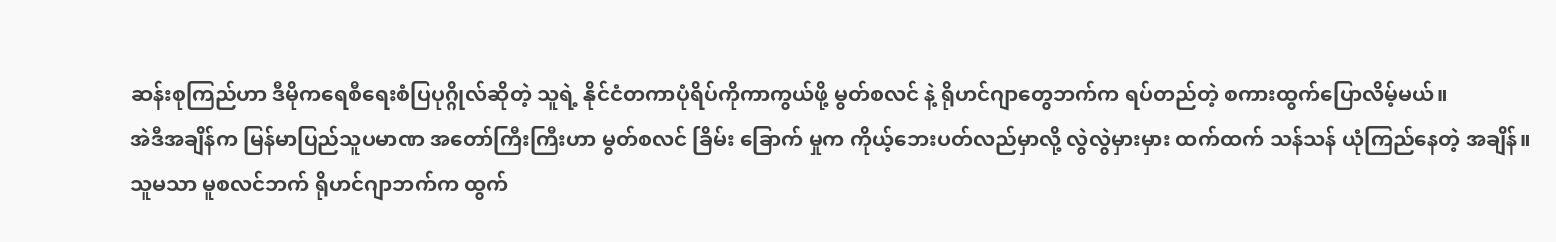ဆန်းစုကြည်ဟာ ဒီမိုကရေစီရေးစံပြပုဂ္ဂိုလ်ဆိုတဲ့ သူရဲ့ နိုင်ငံတကာပုံရိပ်ကိုကာကွယ်ဖို့ မွတ်စလင် နဲ့ ရိုဟင်ဂျာတွေဘက်က ရပ်တည်တဲ့ စကားထွက်ပြောလိမ့်မယ်။
အဲဒီအချိန်က မြန်မာပြည်သူပမာဏ အတော်ကြီးကြီးဟာ မွတ်စလင် ခြိမ်း ခြောက် မှုက ကိုယ့်ဘေးပတ်လည်မှာလို့ လွဲလွဲမှားမှား ထက်ထက် သန်သန် ယုံကြည်နေတဲ့ အချိန်။
သူမသာ မူစလင်ဘက် ရိုဟင်ဂျာဘက်က ထွက်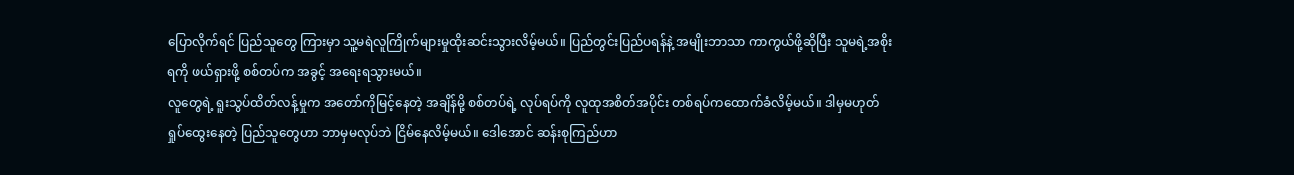ပြောလိုက်ရင် ပြည်သူတွေ ကြားမှာ သူ့မရဲလူကြိုက်များမှုထိုးဆင်းသွားလိမ့်မယ်။ ပြည်တွင်းပြည်ပရန်နဲ့ အမျိုးဘာသာ ကာကွယ်ဖို့ဆိုပြီး သူမရဲ့အစိုးရကို ဖယ်ရှားဖို့ စစ်တပ်က အခွင့် အရေးရသွားမယ်။
လူတွေရဲ့ ရူးသွပ်ထိတ်လန့်မှုက အတော်ကိုမြင့်နေတဲ့ အချိန်မို့ စစ်တပ်ရဲ့ လုပ်ရပ်ကို လူထုအစိတ်အပိုင်း တစ်ရပ်ကထောက်ခံလိမ့်မယ်။ ဒါမှမဟုတ် ရှုပ်ထွေးနေတဲ့ ပြည်သူတွေဟာ ဘာမှမလုပ်ဘဲ ငြိမ်နေလိမ့်မယ်။ ဒေါအောင် ဆန်းစုကြည်ဟာ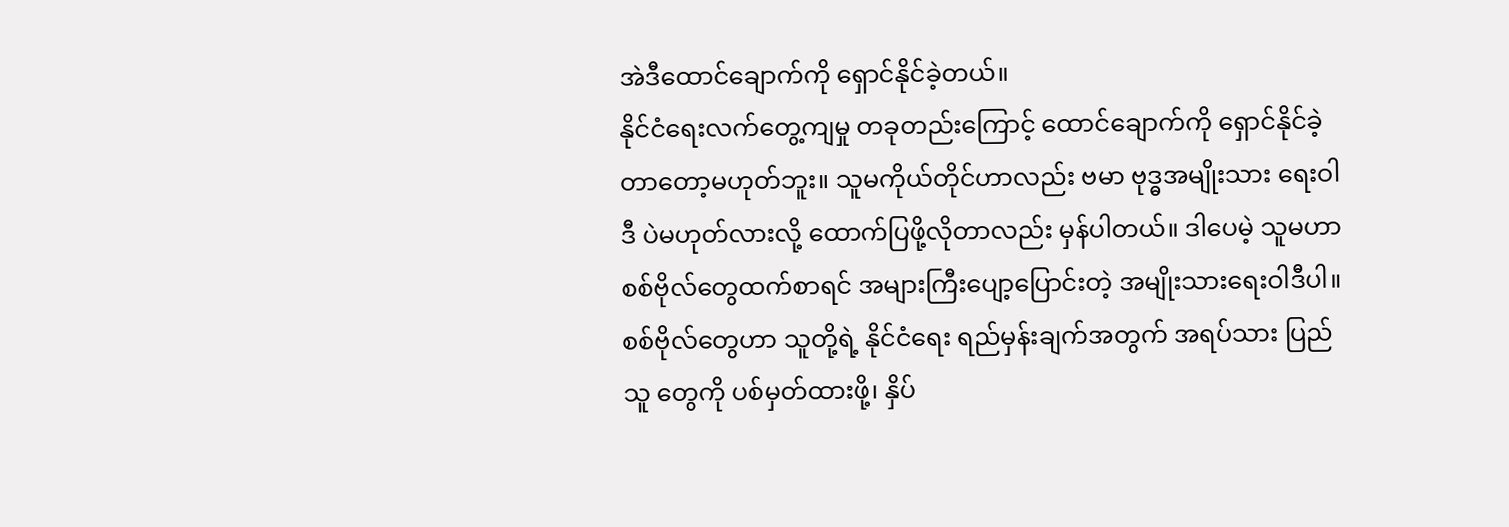အဲဒီထောင်ချောက်ကို ရှောင်နိုင်ခဲ့တယ်။
နိုင်ငံရေးလက်တွေ့ကျမှု တခုတည်းကြောင့် ထောင်ချောက်ကို ရှောင်နိုင်ခဲ့ တာတော့မဟုတ်ဘူး။ သူမကိုယ်တိုင်ဟာလည်း ဗမာ ဗုဒ္ဓအမျိုးသား ရေးဝါဒီ ပဲမဟုတ်လားလို့ ထောက်ပြဖို့လိုတာလည်း မှန်ပါတယ်။ ဒါပေမဲ့ သူမဟာ စစ်ဗိုလ်တွေထက်စာရင် အများကြီးပျော့ပြောင်းတဲ့ အမျိုးသားရေးဝါဒီပါ။
စစ်ဗိုလ်တွေဟာ သူတို့ရဲ့ နိုင်ငံရေး ရည်မှန်းချက်အတွက် အရပ်သား ပြည်သူ တွေကို ပစ်မှတ်ထားဖို့၊ နှိပ်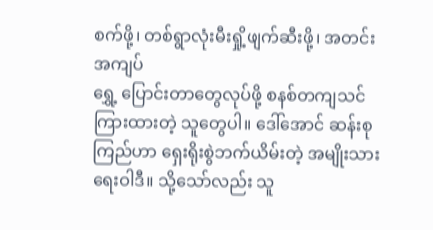စက်ဖို့၊ တစ်ရွာလုံးမီးရှို့ဖျက်ဆီးဖို့၊ အတင်းအကျပ်
ရွှေ့ ပြောင်းတာတွေလုပ်ဖို့ စနစ်တကျသင်ကြားထားတဲ့ သူတွေပါ။ ဒေါ်အောင် ဆန်းစုကြည်ဟာ ရှေးရိုးစွဲဘက်ယိမ်းတဲ့ အမျိုးသားရေးဝါဒီ။ သို့သော်လည်း သူ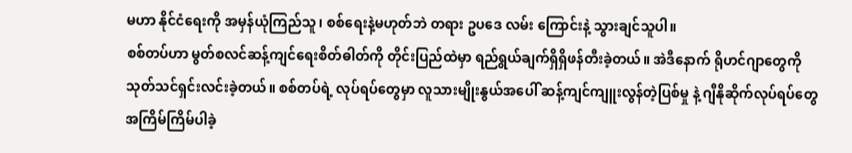မဟာ နိုင်ငံရေးကို အမှန်ယုံကြည်သူ၊ စစ်ရေးနဲ့မဟုတ်ဘဲ တရား ဥပဒေ လမ်း ကြောင်းနဲ့ သွားချင်သူပါ။
စစ်တပ်ဟာ မွတ်စလင်ဆန့်ကျင်ရေးစိတ်ဓါတ်ကို တိုင်းပြည်ထဲမှာ ရည်ရွယ်ချက်ရှိရှိဖန်တီးခဲ့တယ်။ အဲဒီနောက် ရိုဟင်ဂျာတွေကို သုတ်သင်ရှင်းလင်းခဲ့တယ်။ စစ်တပ်ရဲ့ လုပ်ရပ်တွေမှာ လူသားမျိုးနွယ်အပေါ် ဆန့်ကျင်ကျူးလွန်တဲ့ပြစ်မှု နဲ့ ဂျီနိုဆိုက်လုပ်ရပ်တွေ အကြိမ်ကြိမ်ပါခဲ့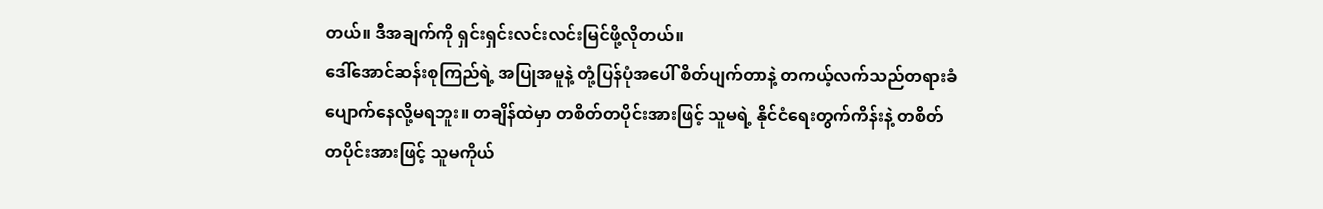တယ်။ ဒီအချက်ကို ရှင်းရှင်းလင်းလင်းမြင်ဖို့လိုတယ်။
ဒေါ်အောင်ဆန်းစုကြည်ရဲ့ အပြုအမူနဲ့ တုံ့ပြန်ပုံအပေါ် စိတ်ပျက်တာနဲ့ တကယ့်လက်သည်တရားခံ ပျောက်နေလို့မရဘူး။ တချိန်ထဲမှာ တစိတ်တပိုင်းအားဖြင့် သူမရဲ့ နိုင်ငံရေးတွက်ကိန်းနဲ့ တစိတ်တပိုင်းအားဖြင့် သူမကိုယ်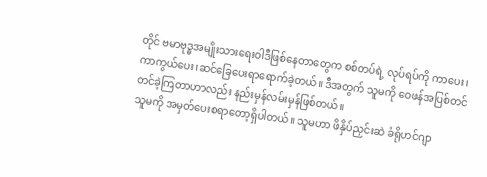တိုင် ဗမာဗုဒ္ဓအမျိုးသားရေးဝါဒီဖြစ်နေတာတွေက စစ်တပ်ရဲ့ လုပ်ရပ်ကို ကာပေး၊ ကာကွယ်ပေး၊ဆင်ခြေပေးရာရောက်ခဲ့တယ်။ ဒီအတွက် သူမကို ဝေဖန်အပြစ်တင် တင်ခဲ့ကြတာဟာလည်း နည်းမှန်လမ်းမှန်ဖြစ်တယ်။
သူမကို အမှတ်ပေးစရာတော့ရှိပါတယ်။ သူမဟာ ဖိနှိပ်ညှင်းဆဲ ခံရိုဟင်ဂျာ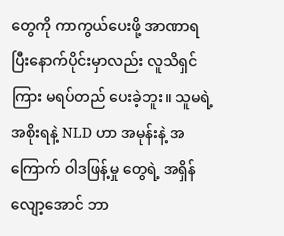တွေကို ကာကွယ်ပေးဖို့ အာဏာရပြီးနောက်ပိုင်းမှာလည်း လူသိရှင်ကြား မရပ်တည် ပေးခဲ့ဘူး။ သူမရဲ့ အစိုးရနဲ့ NLD ဟာ အမုန်းနဲ့ အကြောက် ဝါဒဖြန့်မှု တွေရဲ့ အရှိန်လျော့အောင် ဘာ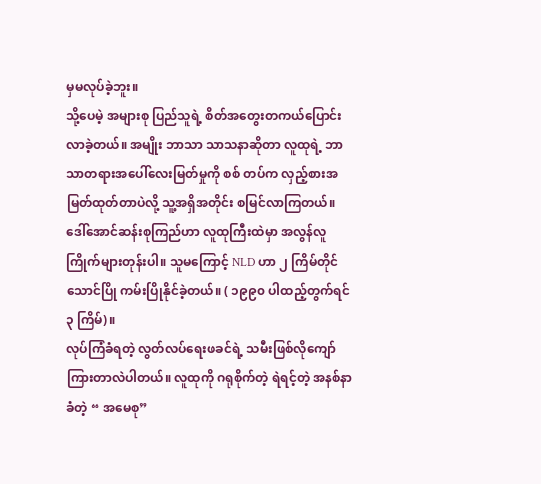မှမလုပ်ခဲ့ဘူး။
သို့ပေမဲ့ အများစု ပြည်သူရဲ့ စိတ်အတွေးတကယ်ပြောင်းလာခဲ့တယ်။ အမျိုး ဘာသာ သာသနာဆိုတာ လူထုရဲ့ ဘာသာတရားအပေါ်လေးမြတ်မှုကို စစ် တပ်က လှည့်စားအမြတ်ထုတ်တာပဲလို့ သူ့အရှိအတိုင်း စမြင်လာကြတယ်။
ဒေါ်အောင်ဆန်းစုကြည်ဟာ လူထုကြီးထဲမှာ အလွန်လူကြိုက်များတုန်းပါ။ သူမကြောင့် NLD ဟာ ၂ ကြိမ်တိုင် သောင်ပြို ကမ်းပြိုနိုင်ခဲ့တယ်။ ( ၁၉၉၀ ပါထည့်တွက်ရင် ၃ ကြိမ်)။
လုပ်ကြံခံရတဲ့ လွတ်လပ်ရေးဖခင်ရဲ့ သမီးဖြစ်လိုကျော်ကြားတာလဲပါတယ်။ လူထုကို ဂရုစိုက်တဲ့ ရဲရင့်တဲ့ အနစ်နာခံတဲ့ “ အမေစု”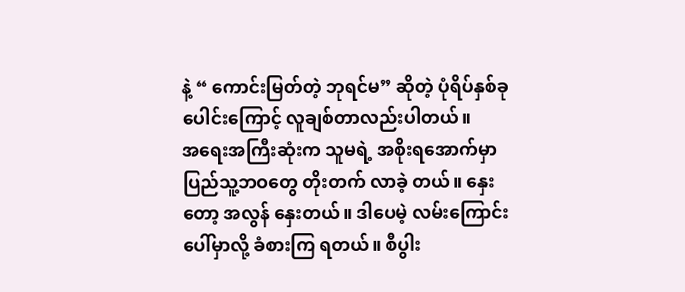နဲ့ “ ကောင်းမြတ်တဲ့ ဘုရင်မ” ဆိုတဲ့ ပုံရိပ်နှစ်ခုပေါင်းကြောင့် လူချစ်တာလည်းပါတယ်။
အရေးအကြီးဆုံးက သူမရဲ့ အစိုးရအောက်မှာ ပြည်သူ့ဘဝတွေ တိုးတက် လာခဲ့ တယ်။ နှေးတော့ အလွန် နှေးတယ်။ ဒါပေမဲ့ လမ်းကြောင်းပေါ်မှာလို့ ခံစားကြ ရတယ်။ စီပွါး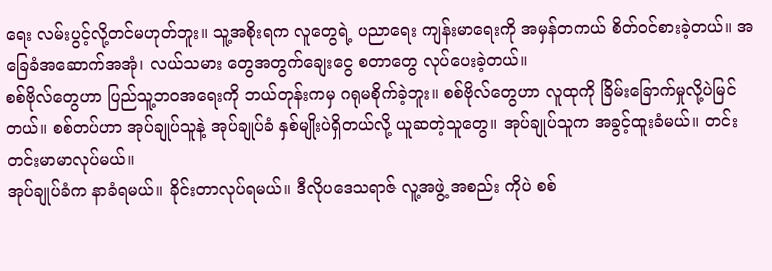ရေး လမ်းပွင့်လို့တင်မဟုတ်ဘူး။ သူ့အစိုးရက လူတွေရဲ့ ပညာရေး ကျန်းမာရေးကို အမှန်တကယ် စိတ်ဝင်စားခဲ့တယ်။ အခြေခံအဆောက်အအုံ၊ လယ်သမား တွေအတွက်ချေးငွေ စတာတွေ လုပ်ပေးခဲ့တယ်။
စစ်ဗိုလ်တွေဟာ ပြည်သူ့ဘဝအရေးကို ဘယ်တုန်းကမှ ဂရုမစိုက်ခဲ့ဘူး။ စစ်ဗိုလ်တွေဟာ လူထုကို ခြိမ်းခြောက်မှုလို့ပဲမြင်တယ်။ စစ်တပ်ဟာ အုပ်ချုပ်သူနဲ့ အုပ်ချုပ်ခံ နှစ်မျိုးပဲရှိတယ်လို့ ယူဆတဲ့သူတွေ။ အုပ်ချုပ်သူက အခွင့်ထူးခံမယ်။ တင်းတင်းမာမာလုပ်မယ်။
အုပ်ချုပ်ခံက နာခံရမယ်။ ခိုင်းတာလုပ်ရမယ်။ ဒီလိုပဒေသရာဇ် လူ့အဖွဲ့ အစည်း ကိုပဲ စစ်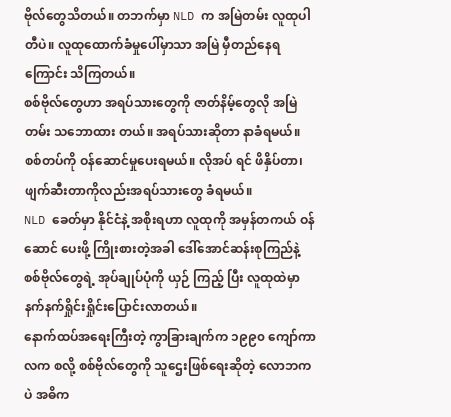ဗိုလ်တွေသိတယ်။ တဘက်မှာ NLD က အမြဲတမ်း လူထုပါတီပဲ။ လူထုထောက်ခံမှုပေါ်မှာသာ အမြဲ မှီတည်နေရကြောင်း သိကြတယ်။
စစ်ဗိုလ်တွေဟာ အရပ်သားတွေကို ဇာတ်နိမ့်တွေလို အမြဲတမ်း သဘောထား တယ်။ အရပ်သားဆိုတာ နာခံရမယ်။ စစ်တပ်ကို ဝန်ဆောင်မှုပေးရမယ်။ လိုအပ် ရင် ဖိနှိပ်တာ၊ ဖျက်ဆီးတာကိုလည်းအရပ်သားတွေ ခံရမယ်။
NLD ခေတ်မှာ နိုင်ငံနဲ့ အစိုးရဟာ လူထုကို အမှန်တကယ် ဝန်ဆောင် ပေးဖို့ ကြိုးစားတဲ့အခါ ဒေါ်အောင်ဆန်းစုကြည်နဲ့ စစ်ဗိုလ်တွေရဲ့ အုပ်ချုပ်ပုံကို ယှဉ် ကြည့် ပြီး လူထုထဲမှာ နက်နက်ရှိုင်းရှိုင်းပြောင်းလာတယ်။
နောက်ထပ်အရေးကြီးတဲ့ ကွာခြားချက်က ၁၉၉၀ ကျော်ကာလက စလို့ စစ်ဗိုလ်တွေကို သူဌေးဖြစ်ရေးဆိုတဲ့ လောဘကပဲ အဓိက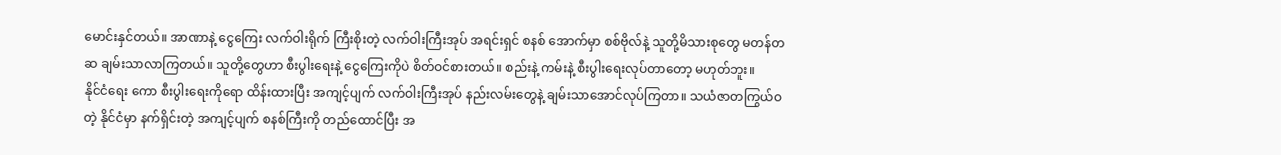မောင်းနှင်တယ်။ အာဏာနဲ့ ငွေကြေး လက်ဝါးရိုက် ကြီးစိုးတဲ့ လက်ဝါးကြီးအုပ် အရင်းရှင် စနစ် အောက်မှာ စစ်ဗိုလ်နဲ့ သူတို့မိသားစုတွေ မတန်တဆ ချမ်းသာလာကြတယ်။ သူတို့တွေဟာ စီးပွါးရေးနဲ့ ငွေကြေးကိုပဲ စိတ်ဝင်စားတယ်။ စည်းနဲ့ ကမ်းနဲ့ စီးပွါးရေးလုပ်တာတော့ မဟုတ်ဘူး။
နိုင်ငံရေး ကော စီးပွါးရေးကိုရော ထိန်းထားပြီး အကျင့်ပျက် လက်ဝါးကြီးအုပ် နည်းလမ်းတွေနဲ့ ချမ်းသာအောင်လုပ်ကြတာ။ သယံဇာတကြွယ်ဝတဲ့ နိုင်ငံမှာ နက်ရှိင်းတဲ့ အကျင့်ပျက် စနစ်ကြီးကို တည်ထောင်ပြီး အ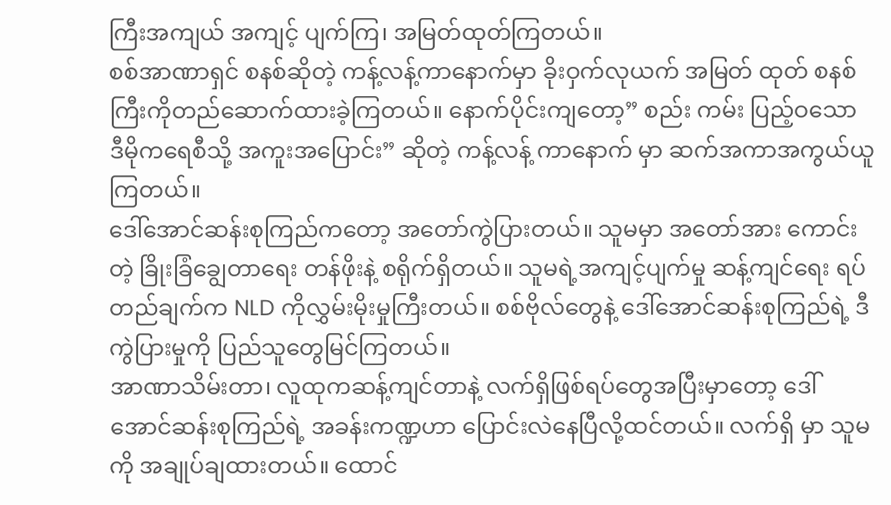ကြီးအကျယ် အကျင့် ပျက်ကြ၊ အမြတ်ထုတ်ကြတယ်။
စစ်အာဏာရှင် စနစ်ဆိုတဲ့ ကန့်လန့်ကာနောက်မှာ ခိုးဝှက်လုယက် အမြတ် ထုတ် စနစ်ကြီးကိုတည်ဆောက်ထားခဲ့ကြတယ်။ နောက်ပိုင်းကျတော့” စည်း ကမ်း ပြည့်ဝသော ဒီမိုကရေစီသို့ အကူးအပြောင်း” ဆိုတဲ့ ကန့်လန့် ကာနောက် မှာ ဆက်အကာအကွယ်ယူကြတယ်။
ဒေါ်အောင်ဆန်းစုကြည်ကတော့ အတော်ကွဲပြားတယ်။ သူမမှာ အတော်အား ကောင်း တဲ့ ခြိုးခြံချွေတာရေး တန်ဖိုးနဲ့ စရိုက်ရှိတယ်။ သူမရဲ့အကျင့်ပျက်မှု ဆန့်ကျင်ရေး ရပ်တည်ချက်က NLD ကိုလွှမ်းမိုးမှုကြီးတယ်။ စစ်ဗိုလ်တွေနဲ့ ဒေါ်အောင်ဆန်းစုကြည်ရဲ့ ဒီကွဲပြားမှုကို ပြည်သူတွေမြင်ကြတယ်။
အာဏာသိမ်းတာ၊ လူထုကဆန့်ကျင်တာနဲ့ လက်ရှိဖြစ်ရပ်တွေအပြီးမှာတော့ ဒေါ်အောင်ဆန်းစုကြည်ရဲ့ အခန်းကဏ္ဍဟာ ပြောင်းလဲနေပြီလို့ထင်တယ်။ လက်ရှိ မှာ သူမကို အချုပ်ချထားတယ်။ ထောင်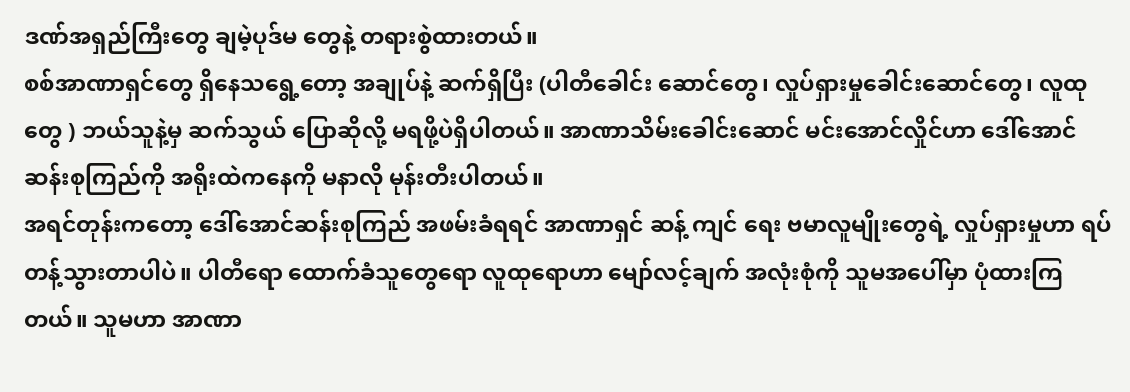ဒဏ်အရှည်ကြီးတွေ ချမဲ့ပုဒ်မ တွေနဲ့ တရားစွဲထားတယ်။
စစ်အာဏာရှင်တွေ ရှိနေသရွေ့တော့ အချုပ်နဲ့ ဆက်ရှိပြီး (ပါတီခေါင်း ဆောင်တွေ၊ လှုပ်ရှားမှုခေါင်းဆောင်တွေ၊ လူထုတွေ ) ဘယ်သူနဲ့မှ ဆက်သွယ် ပြောဆိုလို့ မရဖို့ပဲရှိပါတယ်။ အာဏာသိမ်းခေါင်းဆောင် မင်းအောင်လှိုင်ဟာ ဒေါ်အောင်ဆန်းစုကြည်ကို အရိုးထဲကနေကို မနာလို မုန်းတီးပါတယ်။
အရင်တုန်းကတော့ ဒေါ်အောင်ဆန်းစုကြည် အဖမ်းခံရရင် အာဏာရှင် ဆန့် ကျင် ရေး ဗမာလူမျိုးတွေရဲ့ လှုပ်ရှားမှုဟာ ရပ်တန့်သွားတာပါပဲ။ ပါတီရော ထောက်ခံသူတွေရော လူထုရောဟာ မျော်လင့်ချက် အလုံးစုံကို သူမအပေါ်မှာ ပုံထားကြတယ်။ သူမဟာ အာဏာ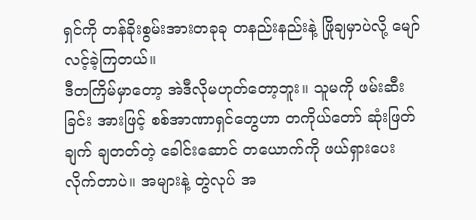ရှင်ကို တန်ခိုးစွမ်းအားတခုခု တနည်းနည်းနဲ့ ဖြိုချမှာပဲလို့ မျော်လင့်ခဲ့ကြတယ်။
ဒီတကြိမ်မှာတော့ အဲဒီလိုမဟုတ်တော့ဘူး။ သူမကို ဖမ်းဆီးခြင်း အားဖြင့် စစ်အာဏာရှင်တွေဟာ တကိုယ်တော် ဆုံးဖြတ်ချက် ချတတ်တဲ့ ခေါင်းဆောင် တယောက်ကို ဖယ်ရှားပေးလိုက်တာပဲ။ အများနဲ့ တွဲလုပ် အ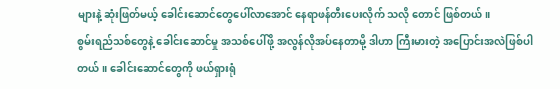များနဲ့ ဆုံးဖြတ်မယ့် ခေါင်းဆောင်တွေပေါ်လာအောင် နေရာဖန်တီးပေးလိုက် သလို တောင် ဖြစ်တယ်။
စွမ်းရည်သစ်တွေနဲ့ ခေါင်းဆောင်မှု အသစ်ပေါ်ဖို့ အလွန်လိုအပ်နေတာမို့ ဒါဟာ ကြီးမားတဲ့ အပြောင်းအလဲဖြစ်ပါတယ်။ ခေါင်းဆောင်တွေကို ဖယ်ရှားရုံ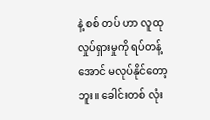နဲ့ စစ် တပ် ဟာ လူထုလှုပ်ရှားမှုကို ရပ်တန့်အောင် မလုပ်နိုင်တော့ဘူး။ ခေါင်းတစ် လုံး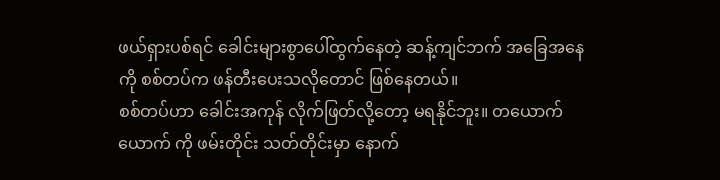ဖယ်ရှားပစ်ရင် ခေါင်းများစွာပေါ်ထွက်နေတဲ့ ဆန့်ကျင်ဘက် အခြေအနေကို စစ်တပ်က ဖန်တီးပေးသလိုတောင် ဖြစ်နေတယ်။
စစ်တပ်ဟာ ခေါင်းအကုန် လိုက်ဖြတ်လို့တော့ မရနိုင်ဘူး။ တယောက်ယောက် ကို ဖမ်းတိုင်း သတ်တိုင်းမှာ နောက်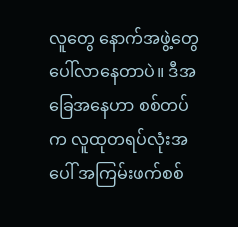လူတွေ နောက်အဖွဲ့တွေပေါ်လာနေတာပဲ။ ဒီအခြေအနေဟာ စစ်တပ်က လူထုတရပ်လုံးအပေါ် အကြမ်းဖက်စစ်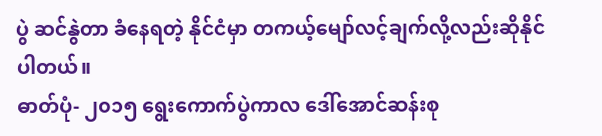ပွဲ ဆင်နွဲတာ ခံနေရတဲ့ နိုင်ငံမှာ တကယ့်မျော်လင့်ချက်လို့လည်းဆိုနိုင်ပါတယ်။
ဓာတ်ပုံ- ၂၀၁၅ ရွေးကောက်ပွဲကာလ ဒေါ်အောင်ဆန်းစု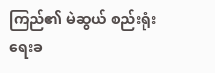ကြည်၏ မဲဆွယ် စည်းရုံးရေးခ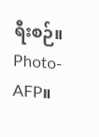ရီးစဉ်။ Photo- AFP။